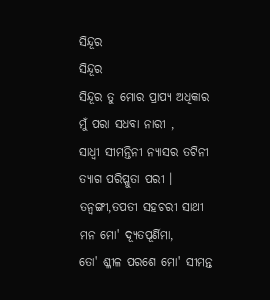ସିନ୍ଦୂର
ସିନ୍ଦୂର
ସିନ୍ଦୂର ତୁ ମୋର ପ୍ରାପ୍ୟ ଅଧିକାର
ମୁଁ ପରା ସଧବା ନାରୀ ,
ସାଧ୍ବୀ ସୀମନ୍ତିନୀ ନ୍ୟାସର ତଟିନୀ
ତ୍ୟାଗ ପରିପ୍ଳୁତା ପରୀ ।
ତନ୍ବଙ୍ଗୀ,ତପତୀ ସହଚରୀ ସାଥୀ
ମନ ମୋ' ଦ୍ୟୂତପୂର୍ଣିମା,
ତୋ' ଶ୍ଳୀଳ ପରଶେ ମୋ' ସୀମନ୍ତ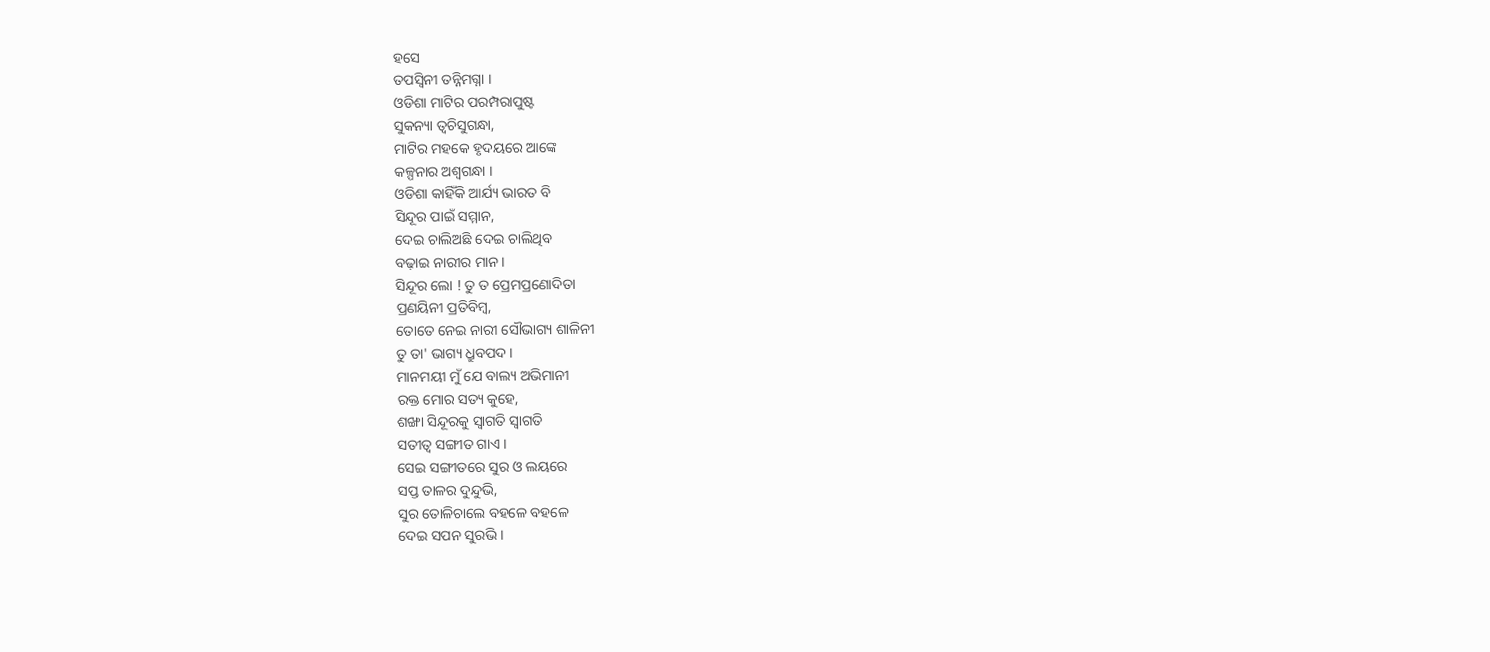ହସେ
ତପସ୍ୱିନୀ ତନ୍ନିମଗ୍ନା ।
ଓଡିଶା ମାଟିର ପରମ୍ପରାପୁଷ୍ଟ
ସୁକନ୍ୟା ତ୍ୱଚିସୁଗନ୍ଧା,
ମାଟିର ମହକେ ହୃଦୟରେ ଆଙ୍କେ
କଳ୍ପନାର ଅଶ୍ୱଗନ୍ଧା ।
ଓଡିଶା କାହିଁକି ଆର୍ଯ୍ୟ ଭାରତ ବି
ସିନ୍ଦୂର ପାଇଁ ସମ୍ମାନ,
ଦେଇ ଚାଲିଅଛି ଦେଇ ଚାଲିଥିବ
ବଢ଼ାଇ ନାରୀର ମାନ ।
ସିନ୍ଦୂର ଲୋ ! ତୁ ତ ପ୍ରେମପ୍ରଣୋଦିତା
ପ୍ରଣୟିନୀ ପ୍ରତିବିମ୍ବ,
ତୋତେ ନେଇ ନାରୀ ସୌଭାଗ୍ୟ ଶାଳିନୀ
ତୁ ତା' ଭାଗ୍ୟ ଧ୍ରୁବପଦ ।
ମାନମୟୀ ମୁଁ ଯେ ବାଲ୍ୟ ଅଭିମାନୀ
ରକ୍ତ ମୋର ସତ୍ୟ କୁହେ,
ଶଙ୍ଖା ସିନ୍ଦୂରକୁ ସ୍ୱାଗତି ସ୍ୱାଗତି
ସତୀତ୍ୱ ସଙ୍ଗୀତ ଗାଏ ।
ସେଇ ସଙ୍ଗୀତରେ ସୁର ଓ ଲୟରେ
ସପ୍ତ ତାଳର ଦୁନ୍ଦୁଭି,
ସୁର ତୋଳିଚାଲେ ବହଳେ ବହଳେ
ଦେଇ ସପନ ସୁରଭି ।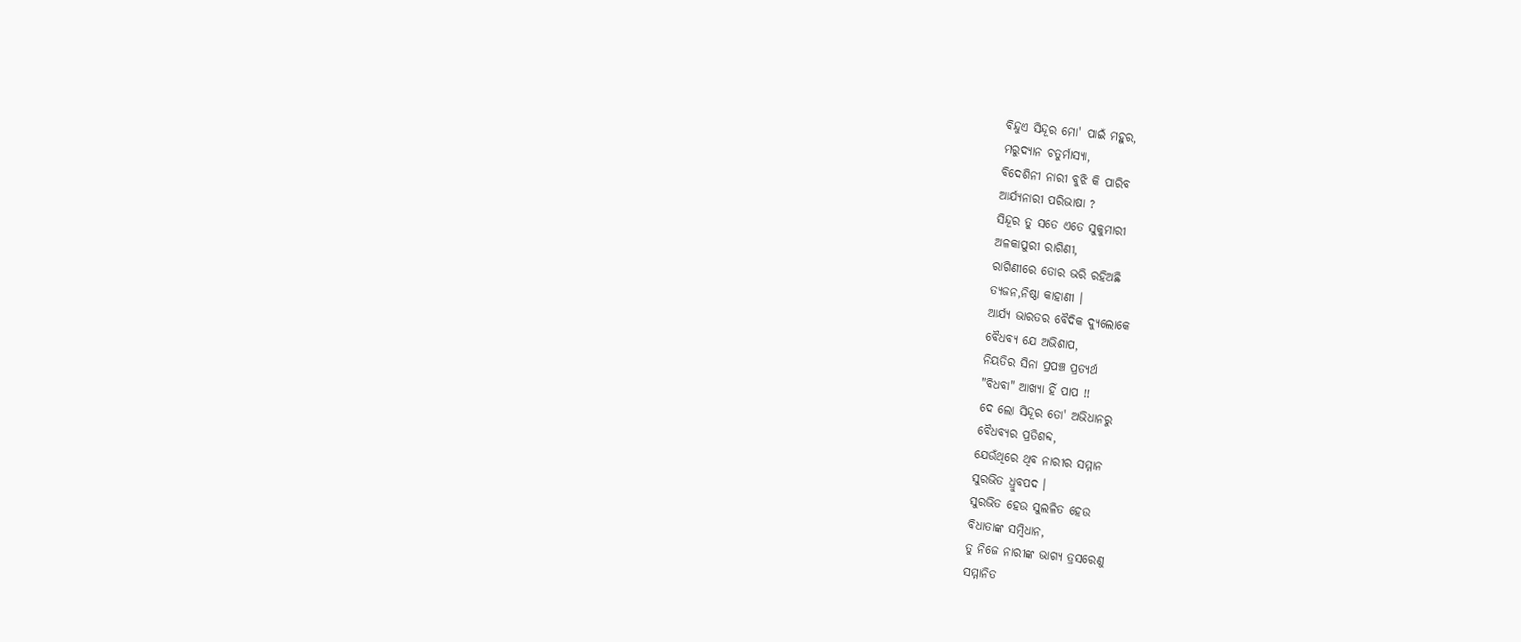ବିନ୍ଦୁଏ ସିନ୍ଦୂର ମୋ' ପାଇଁ ମହୁର,
ମରୁଦ୍ୟାନ ଚତୁର୍ମାସ୍ୟା,
ବିଦେଶିନୀ ନାରୀ ବୁଝି କି ପାରିବ
ଆର୍ଯ୍ୟନାରୀ ପରିଭାଷା ?
ସିନ୍ଦୂର ତୁ ସତେ ଏତେ ସୁକୁମାରୀ
ଅଳକାପୁରୀ ରାଗିଣୀ,
ରାଗିଣୀରେ ତୋର ଭରି ରହିଅଛି
ତ୍ୟଜନ,ନିଷ୍ଠା କାହାଣୀ ।
ଆର୍ଯ୍ୟ ଭାରତର ବୈଦିକ ଦ୍ୟୁଲୋକେ
ବୈଧବ୍ୟ ଯେ ଅଭିଶାପ,
ନିୟତିର ସିନା ପ୍ରପଞ୍ଚ ପ୍ରତ୍ୟର୍ଥ
"ବିଧବା" ଆଖ୍ୟା ହିଁ ପାପ !!
ଦେ ଲୋ ସିନ୍ଦୂର ତୋ' ଅଭିଧାନରୁ
ବୈଧବ୍ୟର ପ୍ରତିଶବ୍ଦ,
ଯେଉଁଥିରେ ଥିବ ନାରୀର ସମ୍ମାନ
ସୁରଭିତ ଧ୍ରୁବପଦ ।
ସୁରଭିତ ହେଉ ସୁଲଳିତ ହେଉ
ବିଧାତାଙ୍କ ସମ୍ବିଧାନ,
ତୁ ନିଜେ ନାରୀଙ୍କ ଭାଗ୍ୟ ତ୍ରସରେଣୁ
ସମ୍ମାନିତ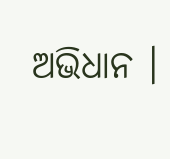ଅଭିଧାନ ।